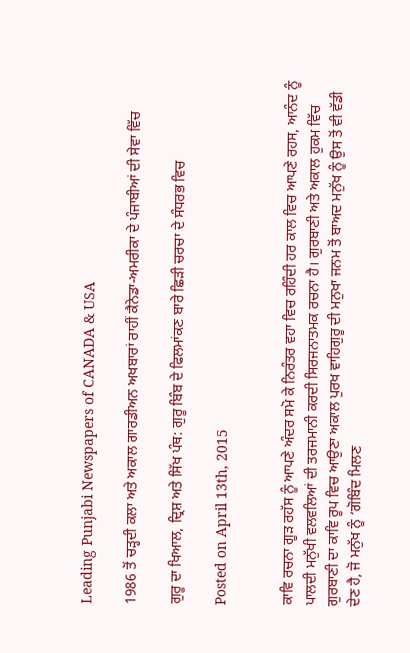Leading Punjabi Newspapers of CANADA & USA

1986 ਤੋਂ ਚੜ੍ਹਦੀ ਕਲਾ ਅਤੇ ਅਕਾਲ ਗਾਰਡੀਅਨ ਅਖਬਾਰਾਂ ਰਾਹੀਂ ਕੈਨੇਡਾ-ਅਮਰੀਕਾ ਦੇ ਪੰਜਾਬੀਆਂ ਦੀ ਸੇਵਾ ਵਿੱਚ

ਗੁਰੂ ਦਾ ਖਿਆਲ, ਦ੍ਰਿਸ਼ ਅਤੇ ਸਿੱਖ ਪੰਥ: ਗੁਰੂ ਬਿੰਬ ਦੇ ਫਿਲਮਾਂਕਣ ਬਾਰੇ ਛਿੜੀ ਚਰਚਾ ਦੇ ਸੰਧਰਭ ਵਿਚ

Posted on April 13th, 2015


ਕਾਵਿ ਰਚਨਾ ਗੂੜ ਰਹੱਸ ਨੂੰ ਆਪਣੇ ਅੰਦਰ ਸਮੋ ਕੇ ਨਿਰੰਤਰ ਵਹਾ ਵਿਚ ਰਹਿੰਦੀ ਹਰ ਕਾਲ ਵਿਚ ਆਪਣੇ ਰਹਸ, ਆਨੰਦ ਨੂੰ ਪਾਲਦੀ ਮਨੁੱਖੀ ਵਲਵਲਿਆਂ ਦੀ ਤਰਜਮਾਨੀ ਕਰਦੀ ਸਿਰਜਨਾਤਮਕ ਰਚਨਾ ਹੈ। ਗੁਰਬਾਣੀ ਅਤੇ ਅਕਾਲ ਹੁਕਮ ਵਿੱਚ ਗੁਰਬਾਣੀ ਦਾ ਕਾਵਿ ਰੂਪ ਵਿਚ ਆਉਣਾ ਅਕਾਲ ਪੁਰਖ ਵਾਹਿਗੁਰੂ ਦੀ ਮਨੁਖਾ ਜਨਮ ਤੋਂ ਬਾਅਦ ਮਨੁੱਖ ਨੂੰ ਉਸ ਤੋਂ ਵੀ ਵੱਡੀ ਦੇਣ ਹੈ, ਜੋ ਮਨੁੱਖ ਨੂੰ ‘ਗੋਬਿੰਦ ਮਿਲਣ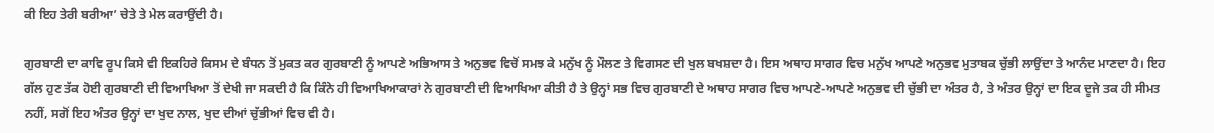ਕੀ ਇਹ ਤੇਰੀ ਬਰੀਆ’ ਚੇਤੇ ਤੇ ਮੇਲ ਕਰਾਉਂਦੀ ਹੈ।

ਗੁਰਬਾਣੀ ਦਾ ਕਾਵਿ ਰੂਪ ਕਿਸੇ ਵੀ ਇਕਹਿਰੇ ਕਿਸਮ ਦੇ ਬੰਧਨ ਤੋਂ ਮੁਕਤ ਕਰ ਗੁਰਬਾਣੀ ਨੂੰ ਆਪਣੇ ਅਭਿਆਸ ਤੇ ਅਨੁਭਵ ਵਿਚੋਂ ਸਮਝ ਕੇ ਮਨੁੱਖ ਨੂੰ ਮੌਲਣ ਤੇ ਵਿਗਸਣ ਦੀ ਖੁਲ ਬਖਸ਼ਦਾ ਹੈ। ਇਸ ਅਥਾਹ ਸਾਗਰ ਵਿਚ ਮਨੁੱਖ ਆਪਣੇ ਅਨੁਭਵ ਮੁਤਾਬਕ ਚੁੱਭੀ ਲਾਉਂਦਾ ਤੇ ਆਨੰਦ ਮਾਣਦਾ ਹੈ। ਇਹ ਗੱਲ ਹੁਣ ਤੱਕ ਹੋਈ ਗੁਰਬਾਣੀ ਦੀ ਵਿਆਖਿਆ ਤੋਂ ਦੇਖੀ ਜਾ ਸਕਦੀ ਹੈ ਕਿ ਕਿੰਨੇ ਹੀ ਵਿਆਖਿਆਕਾਰਾਂ ਨੇ ਗੁਰਬਾਣੀ ਦੀ ਵਿਆਖਿਆ ਕੀਤੀ ਹੈ ਤੇ ਉਨ੍ਹਾਂ ਸਭ ਵਿਚ ਗੁਰਬਾਣੀ ਦੇ ਅਥਾਹ ਸਾਗਰ ਵਿਚ ਆਪਣੇ-ਆਪਣੇ ਅਨੁਭਵ ਦੀ ਚੁੱਭੀ ਦਾ ਅੰਤਰ ਹੈ, ਤੇ ਅੰਤਰ ਉਨ੍ਹਾਂ ਦਾ ਇਕ ਦੂਜੇ ਤਕ ਹੀ ਸੀਮਤ ਨਹੀਂ, ਸਗੋਂ ਇਹ ਅੰਤਰ ਉਨ੍ਹਾਂ ਦਾ ਖੁਦ ਨਾਲ, ਖੁਦ ਦੀਆਂ ਚੁੱਭੀਆਂ ਵਿਚ ਵੀ ਹੈ।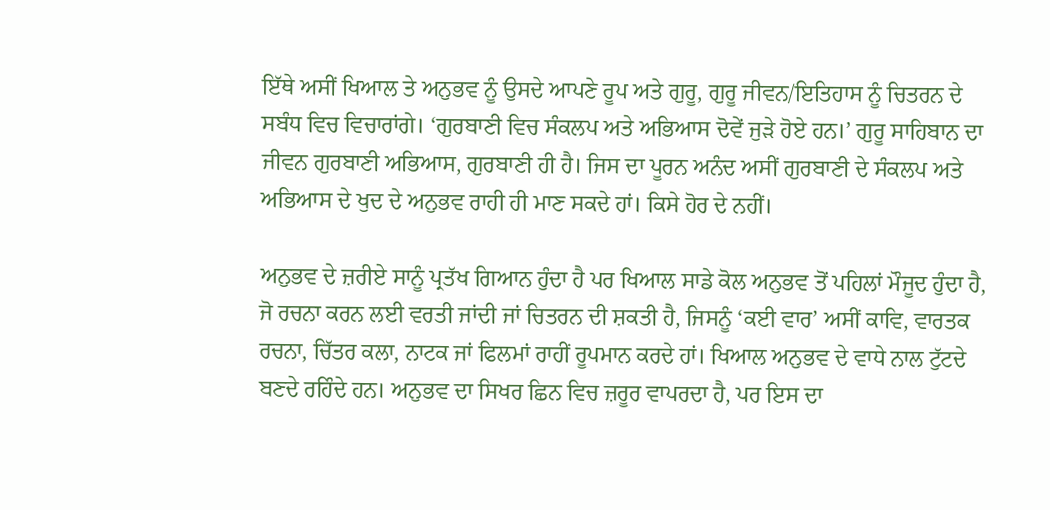ਇੱਥੇ ਅਸੀਂ ਖਿਆਲ ਤੇ ਅਨੁਭਵ ਨੂੰ ਉਸਦੇ ਆਪਣੇ ਰੂਪ ਅਤੇ ਗੁਰੂ, ਗੁਰੂ ਜੀਵਨ/ਇਤਿਹਾਸ ਨੂੰ ਚਿਤਰਨ ਦੇ ਸਬੰਧ ਵਿਚ ਵਿਚਾਰਾਂਗੇ। ‘ਗੁਰਬਾਣੀ ਵਿਚ ਸੰਕਲਪ ਅਤੇ ਅਭਿਆਸ ਦੋਵੇਂ ਜੁੜੇ ਹੋਏ ਹਨ।’ ਗੁਰੂ ਸਾਹਿਬਾਨ ਦਾ ਜੀਵਨ ਗੁਰਬਾਣੀ ਅਭਿਆਸ, ਗੁਰਬਾਣੀ ਹੀ ਹੈ। ਜਿਸ ਦਾ ਪੂਰਨ ਅਨੰਦ ਅਸੀਂ ਗੁਰਬਾਣੀ ਦੇ ਸੰਕਲਪ ਅਤੇ ਅਭਿਆਸ ਦੇ ਖੁਦ ਦੇ ਅਨੁਭਵ ਰਾਹੀ ਹੀ ਮਾਣ ਸਕਦੇ ਹਾਂ। ਕਿਸੇ ਹੋਰ ਦੇ ਨਹੀਂ।

ਅਨੁਭਵ ਦੇ ਜ਼ਰੀਏ ਸਾਨੂੰ ਪ੍ਰਤੱਖ ਗਿਆਨ ਹੁੰਦਾ ਹੈ ਪਰ ਖਿਆਲ ਸਾਡੇ ਕੋਲ ਅਨੁਭਵ ਤੋਂ ਪਹਿਲਾਂ ਮੌਜੂਦ ਹੁੰਦਾ ਹੈ, ਜੋ ਰਚਨਾ ਕਰਨ ਲਈ ਵਰਤੀ ਜਾਂਦੀ ਜਾਂ ਚਿਤਰਨ ਦੀ ਸ਼ਕਤੀ ਹੈ, ਜਿਸਨੂੰ ‘ਕਈ ਵਾਰ’ ਅਸੀਂ ਕਾਵਿ, ਵਾਰਤਕ ਰਚਨਾ, ਚਿੱਤਰ ਕਲਾ, ਨਾਟਕ ਜਾਂ ਫਿਲਮਾਂ ਰਾਹੀਂ ਰੂਪਮਾਨ ਕਰਦੇ ਹਾਂ। ਖਿਆਲ ਅਨੁਭਵ ਦੇ ਵਾਧੇ ਨਾਲ ਟੁੱਟਦੇ ਬਣਦੇ ਰਹਿੰਦੇ ਹਨ। ਅਨੁਭਵ ਦਾ ਸਿਖਰ ਛਿਨ ਵਿਚ ਜ਼ਰੂਰ ਵਾਪਰਦਾ ਹੈ, ਪਰ ਇਸ ਦਾ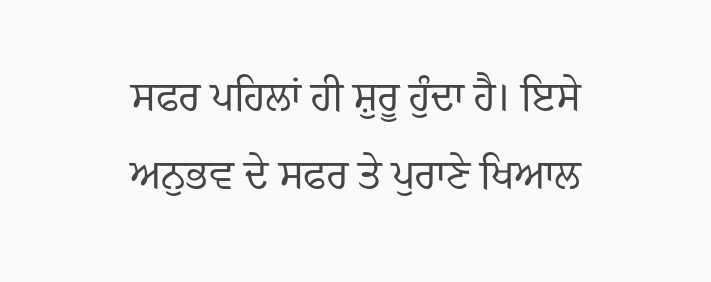ਸਫਰ ਪਹਿਲਾਂ ਹੀ ਸ਼ੁਰੂ ਹੁੰਦਾ ਹੈ। ਇਸੇ ਅਨੁਭਵ ਦੇ ਸਫਰ ਤੇ ਪੁਰਾਣੇ ਖਿਆਲ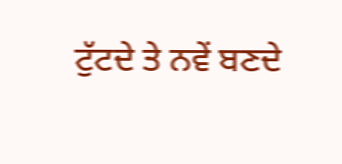ਟੁੱਟਦੇ ਤੇ ਨਵੇਂ ਬਣਦੇ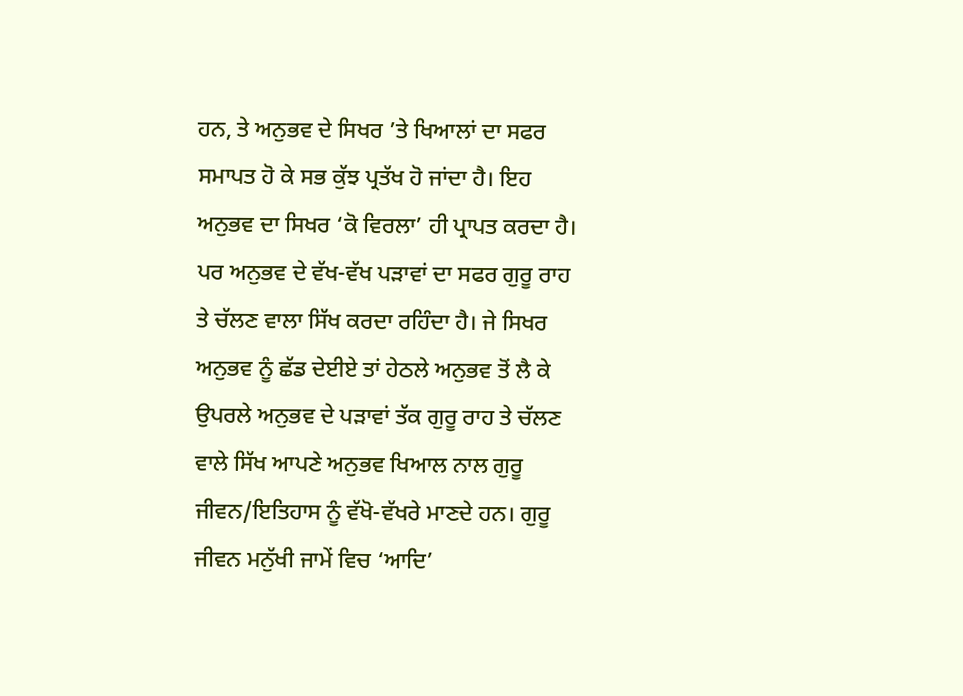ਹਨ, ਤੇ ਅਨੁਭਵ ਦੇ ਸਿਖਰ ’ਤੇ ਖਿਆਲਾਂ ਦਾ ਸਫਰ ਸਮਾਪਤ ਹੋ ਕੇ ਸਭ ਕੁੱਝ ਪ੍ਰਤੱਖ ਹੋ ਜਾਂਦਾ ਹੈ। ਇਹ ਅਨੁਭਵ ਦਾ ਸਿਖਰ ‘ਕੋ ਵਿਰਲਾ’ ਹੀ ਪ੍ਰਾਪਤ ਕਰਦਾ ਹੈ। ਪਰ ਅਨੁਭਵ ਦੇ ਵੱਖ-ਵੱਖ ਪੜਾਵਾਂ ਦਾ ਸਫਰ ਗੁਰੂ ਰਾਹ ਤੇ ਚੱਲਣ ਵਾਲਾ ਸਿੱਖ ਕਰਦਾ ਰਹਿੰਦਾ ਹੈ। ਜੇ ਸਿਖਰ ਅਨੁਭਵ ਨੂੰ ਛੱਡ ਦੇਈਏ ਤਾਂ ਹੇਠਲੇ ਅਨੁਭਵ ਤੋਂ ਲੈ ਕੇ ਉਪਰਲੇ ਅਨੁਭਵ ਦੇ ਪੜਾਵਾਂ ਤੱਕ ਗੁਰੂ ਰਾਹ ਤੇ ਚੱਲਣ ਵਾਲੇ ਸਿੱਖ ਆਪਣੇ ਅਨੁਭਵ ਖਿਆਲ ਨਾਲ ਗੁਰੂ ਜੀਵਨ/ਇਤਿਹਾਸ ਨੂੰ ਵੱਖੋ-ਵੱਖਰੇ ਮਾਣਦੇ ਹਨ। ਗੁਰੂ ਜੀਵਨ ਮਨੁੱਖੀ ਜਾਮੇਂ ਵਿਚ ‘ਆਦਿ’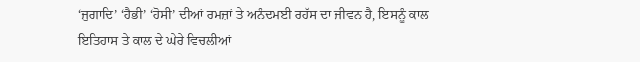‘ਜੁਗਾਦਿ’ ‘ਹੈਭੀ’ ‘ਹੋਸੀ’ ਦੀਆਂ ਰਮਜ਼ਾਂ ਤੇ ਅਨੰਦਮਈ ਰਹੱਸ ਦਾ ਜੀਵਨ ਹੈ, ਇਸਨੂੰ ਕਾਲ ਇਤਿਹਾਸ ਤੇ ਕਾਲ ਦੇ ਘੇਰੇ ਵਿਚਲੀਆਂ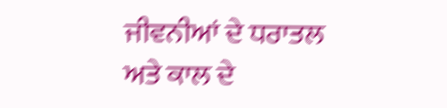ਜੀਵਨੀਆਂ ਦੇ ਧਰਾਤਲ ਅਤੇ ਕਾਲ ਦੇ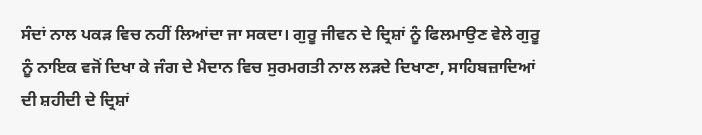ਸੰਦਾਂ ਨਾਲ ਪਕੜ ਵਿਚ ਨਹੀਂ ਲਿਆਂਦਾ ਜਾ ਸਕਦਾ। ਗੁਰੂ ਜੀਵਨ ਦੇ ਦ੍ਰਿਸ਼ਾਂ ਨੂੰ ਫਿਲਮਾਉਣ ਵੇਲੇ ਗੁਰੂ ਨੂੰ ਨਾਇਕ ਵਜੋਂ ਦਿਖਾ ਕੇ ਜੰਗ ਦੇ ਮੈਦਾਨ ਵਿਚ ਸੁਰਮਗਤੀ ਨਾਲ ਲੜਦੇ ਦਿਖਾਣਾ, ਸਾਹਿਬਜ਼ਾਦਿਆਂ ਦੀ ਸ਼ਹੀਦੀ ਦੇ ਦ੍ਰਿਸ਼ਾਂ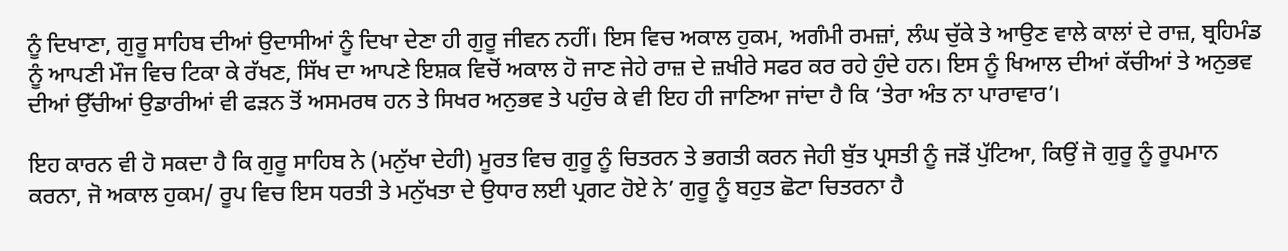ਨੂੰ ਦਿਖਾਣਾ, ਗੁਰੂ ਸਾਹਿਬ ਦੀਆਂ ਉਦਾਸੀਆਂ ਨੂੰ ਦਿਖਾ ਦੇਣਾ ਹੀ ਗੁਰੂ ਜੀਵਨ ਨਹੀਂ। ਇਸ ਵਿਚ ਅਕਾਲ ਹੁਕਮ, ਅਗੰਮੀ ਰਮਜ਼ਾਂ, ਲੰਘ ਚੁੱਕੇ ਤੇ ਆਉਣ ਵਾਲੇ ਕਾਲਾਂ ਦੇ ਰਾਜ਼, ਬ੍ਰਹਿਮੰਡ ਨੂੰ ਆਪਣੀ ਮੌਜ ਵਿਚ ਟਿਕਾ ਕੇ ਰੱਖਣ, ਸਿੱਖ ਦਾ ਆਪਣੇ ਇਸ਼ਕ ਵਿਚੋਂ ਅਕਾਲ ਹੋ ਜਾਣ ਜੇਹੇ ਰਾਜ਼ ਦੇ ਜ਼ਖੀਰੇ ਸਫਰ ਕਰ ਰਹੇ ਹੁੰਦੇ ਹਨ। ਇਸ ਨੂੰ ਖਿਆਲ ਦੀਆਂ ਕੱਚੀਆਂ ਤੇ ਅਨੁਭਵ ਦੀਆਂ ਉੱਚੀਆਂ ਉਡਾਰੀਆਂ ਵੀ ਫੜਨ ਤੋਂ ਅਸਮਰਥ ਹਨ ਤੇ ਸਿਖਰ ਅਨੁਭਵ ਤੇ ਪਹੁੰਚ ਕੇ ਵੀ ਇਹ ਹੀ ਜਾਣਿਆ ਜਾਂਦਾ ਹੈ ਕਿ ‘ਤੇਰਾ ਅੰਤ ਨਾ ਪਾਰਾਵਾਰ’।

ਇਹ ਕਾਰਨ ਵੀ ਹੋ ਸਕਦਾ ਹੈ ਕਿ ਗੁਰੂ ਸਾਹਿਬ ਨੇ (ਮਨੁੱਖਾ ਦੇਹੀ) ਮੂਰਤ ਵਿਚ ਗੁਰੂ ਨੂੰ ਚਿਤਰਨ ਤੇ ਭਗਤੀ ਕਰਨ ਜੇਹੀ ਬੁੱਤ ਪ੍ਰਸਤੀ ਨੂੰ ਜੜੋਂ ਪੁੱਟਿਆ, ਕਿਉਂ ਜੋ ਗੁਰੂ ਨੂੰ ਰੂਪਮਾਨ ਕਰਨਾ, ਜੋ ਅਕਾਲ ਹੁਕਮ/ ਰੂਪ ਵਿਚ ਇਸ ਧਰਤੀ ਤੇ ਮਨੁੱਖਤਾ ਦੇ ਉਧਾਰ ਲਈ ਪ੍ਰਗਟ ਹੋਏ ਨੇ’ ਗੁਰੂ ਨੂੰ ਬਹੁਤ ਛੋਟਾ ਚਿਤਰਨਾ ਹੈ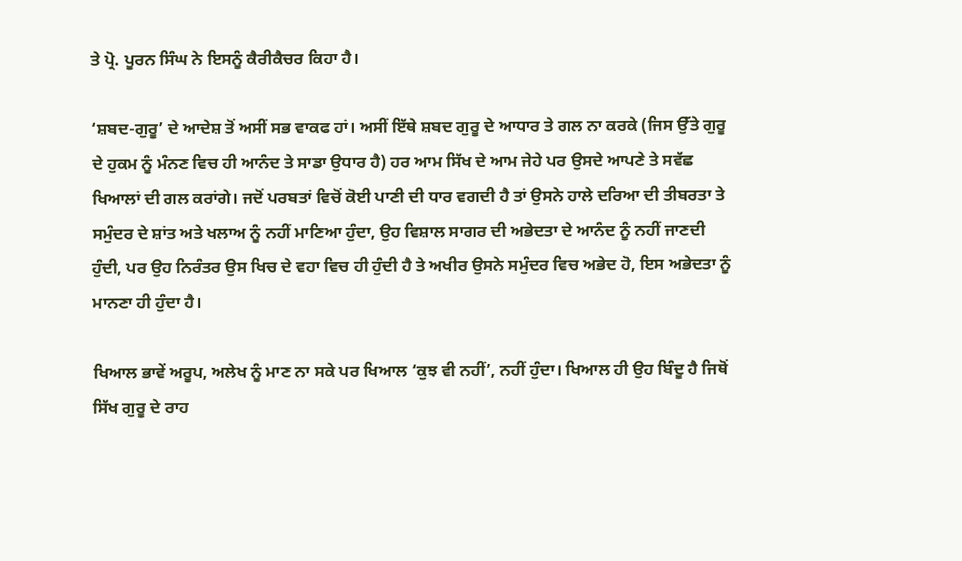ਤੇ ਪ੍ਰੋ. ਪੂਰਨ ਸਿੰਘ ਨੇ ਇਸਨੂੰ ਕੈਰੀਕੈਚਰ ਕਿਹਾ ਹੈ।

‘ਸ਼ਬਦ-ਗੁਰੂ’ ਦੇ ਆਦੇਸ਼ ਤੋਂ ਅਸੀਂ ਸਭ ਵਾਕਫ ਹਾਂ। ਅਸੀਂ ਇੱਥੇ ਸ਼ਬਦ ਗੁਰੂ ਦੇ ਆਧਾਰ ਤੇ ਗਲ ਨਾ ਕਰਕੇ (ਜਿਸ ਉੱਤੇ ਗੁਰੂ ਦੇ ਹੁਕਮ ਨੂੰ ਮੰਨਣ ਵਿਚ ਹੀ ਆਨੰਦ ਤੇ ਸਾਡਾ ਉਧਾਰ ਹੈ) ਹਰ ਆਮ ਸਿੱਖ ਦੇ ਆਮ ਜੇਹੇ ਪਰ ਉਸਦੇ ਆਪਣੇ ਤੇ ਸਵੱਛ ਖਿਆਲਾਂ ਦੀ ਗਲ ਕਰਾਂਗੇ। ਜਦੋਂ ਪਰਬਤਾਂ ਵਿਚੋਂ ਕੋਈ ਪਾਣੀ ਦੀ ਧਾਰ ਵਗਦੀ ਹੈ ਤਾਂ ਉਸਨੇ ਹਾਲੇ ਦਰਿਆ ਦੀ ਤੀਬਰਤਾ ਤੇ ਸਮੁੰਦਰ ਦੇ ਸ਼ਾਂਤ ਅਤੇ ਖਲਾਅ ਨੂੰ ਨਹੀਂ ਮਾਣਿਆ ਹੁੰਦਾ, ਉਹ ਵਿਸ਼ਾਲ ਸਾਗਰ ਦੀ ਅਭੇਦਤਾ ਦੇ ਆਨੰਦ ਨੂੰ ਨਹੀਂ ਜਾਣਦੀ ਹੁੰਦੀ, ਪਰ ਉਹ ਨਿਰੰਤਰ ਉਸ ਖਿਚ ਦੇ ਵਹਾ ਵਿਚ ਹੀ ਹੁੰਦੀ ਹੈ ਤੇ ਅਖੀਰ ਉਸਨੇ ਸਮੁੰਦਰ ਵਿਚ ਅਭੇਦ ਹੋ, ਇਸ ਅਭੇਦਤਾ ਨੂੰ ਮਾਨਣਾ ਹੀ ਹੁੰਦਾ ਹੈ।

ਖਿਆਲ ਭਾਵੇਂ ਅਰੂਪ, ਅਲੇਖ ਨੂੰ ਮਾਣ ਨਾ ਸਕੇ ਪਰ ਖਿਆਲ ‘ਕੁਝ ਵੀ ਨਹੀਂ’, ਨਹੀਂ ਹੁੰਦਾ। ਖਿਆਲ ਹੀ ਉਹ ਬਿੰਦੂ ਹੈ ਜਿਥੋਂ ਸਿੱਖ ਗੁਰੂ ਦੇ ਰਾਹ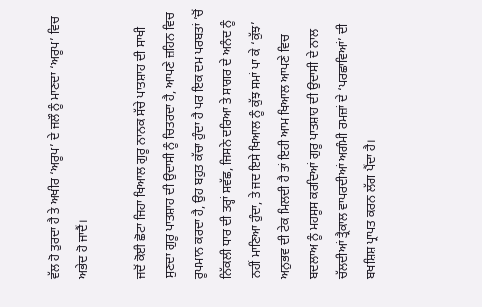ਵੱਲ ਹੋ ਤੁਰਦਾ ਹੈ ਤੇ ਅਖੀਰ ‘ਅਰੂਪ’ ਦੇ ਜਲੌ ਨੂੰ ਮਾਣਦਾ ‘ਅਰੂਪ’ ਵਿਚ ਅਭੇਦ ਹੋ ਜਾਦੈਂ।

ਜਦੋਂ ਕੋਈ ਛੋਟਾ ਜਿਹਾ ਖਿਆਲ ਗੁਰੂ ਨਾਨਕ ਸੱਚੇ ਪਾਤਸ਼ਾਹ ਦੀ ਸਾਖੀ ਸੁਣਦਾ ਗੁਰੂ ਪਾਤਸ਼ਾਹ ਦੀ ਉਦਾਸੀ ਨੂੰ ਚਿਤਰਦਾ ਹੈ, ਆਪਣੇ ਜ਼ਹਿਨ ਵਿਚ ਰੂਪਮਾਨ ਕਰਦਾ ਹੈ, ਉਹ ਬਹੁਤ ਕੱਚਾ ਹੁੰਦਾ ਹੈ ਪਰ ਇਕ ਦਮ ਪਰਬਤਾਂ ’ਚੋਂ ਨਿੱਕਲੀ ਧਾਰ ਦੀ ਤਰ੍ਹਾਂ ਸਵੱਛ, ਜਿਸਨੇ ਦਰਿਆ ਤੇ ਸਾਗਰ ਦੇ ਅਨੰਦ ਨੂੰ ਨਹੀਂ ਮਾਣਿਆ ਹੁੰਦਾ, ਤੇ ਜਦ ਇਸੇ ਖਿਆਲ ਨੂੰ ਕੁੱਝ ਸਮਾਂ ਪਾ ਕੇ ‘ਕੁੱਝ’ ਅਨੁਭਵ ਦੀ ਟੇਕ ਮਿਲਦੀ ਹੈ ਤਾਂ ਇਹੀ ਆਮ ਖਿਆਲ ਆਪਣੇ ਵਿਚ ਬਦਲਾਅ ਨੂੰ ਮਹਸੂਸ ਕਰਦਿਆਂ ਗੁਰੂ ਪਾਤਸ਼ਾਹ ਦੀ ਉਦਾਸੀ ਦੇ ਨਾਲ ਚੱਲਦੀਆਂ ਤ੍ਰੈਕਾਲ ਵਾਪਰਦੀਆਂ ਅਗੰਮੀ ਰਮਜ਼ਾਂ ਦੇ ‘ਪਰਛਾਵਿਆਂ’ ਦੀ ਬਖਸ਼ਿਸ਼ ਪ੍ਰਾਪਤ ਕਰਨ ਲੱਗ ਪੈਂਦਾ ਹੈ।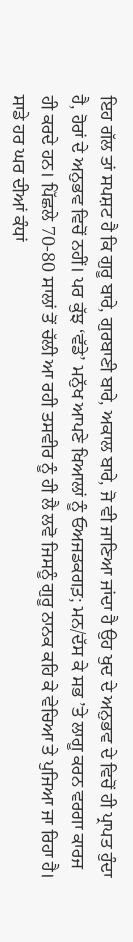ਇਹ ਗੱਲ ਤਾਂ ਸਪਸ਼ਟ ਹੈ ਕਿ ਗੁਰੂ ਬਾਰੇ, ਗੁਰਬਾਣੀ ਬਾਰੇ, ਅਕਾਲ ਬਾਰੇ, ਜੋ ਵੀ ਜਾਣਿਆ ਜਾਂਦਾ ਹੈ ਉਹ ਖੁਦ ਦੇ ਅਨੁਭਵ ਦੇ ਵਿਚੋਂ ਹੀ ਪ੍ਰਾਪਤ ਹੁੰਦਾ ਹੈ, ਹੋਰਾਂ ਦੇ ਅਨੁਭਵ ਵਿਚੋਂ ਨਹੀਂ। ਪਰ ਕੁੱਝ ‘ਵੱਡੇ’ ਮਨੁੱਖ ਆਪਣੇ ਖਿਆਲਾਂ ਨੂੰ ਓਅਜਡਕਗਤ਼; ਮਨ/ਦੱਸ ਕੇ ਸਭ ’ਤੇ ਲਾਗੂ ਕਰਨ ਵਰਗਾ ਕਾਰਜ ਹੀ ਕਰਦੇ ਹਨ। ਪਿੱਛਲੇ 70-80 ਸਾਲਾਂ ਤੋਂ ਚੱਲੀ ਆ ਰਹੀ ਤਸਵੀਰ ਨੂੰ ਹੀ ਲੈ ਲਵੋ ਜਿਸਨੂੰ ਗੁਰੂ ਨਾਨਕ ਕਹਿ ਕੇ ਵੇਚਿਆ ਤੇ ਪੁਜਿਆ ਜਾ ਰਿਹਾ ਹੈ। ਸਾਡੇ ਹਰ ਘਰ ਦੀਆਂ ਕੰਧਾਂ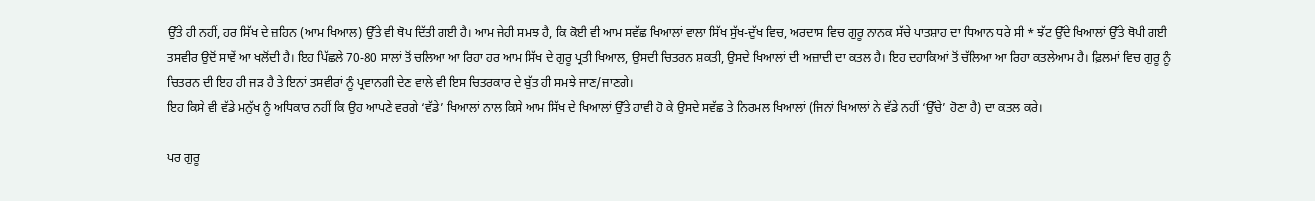ਉੱਤੇ ਹੀ ਨਹੀਂ, ਹਰ ਸਿੱਖ ਦੇ ਜ਼ਹਿਨ (ਆਮ ਖਿਆਲ) ਉੱਤੇ ਵੀ ਥੋਪ ਦਿੱਤੀ ਗਈ ਹੈ। ਆਮ ਜੇਹੀ ਸਮਝ ਹੈ, ਕਿ ਕੋਈ ਵੀ ਆਮ ਸਵੱਛ ਖਿਆਲਾਂ ਵਾਲਾ ਸਿੱਖ ਸੁੱਖ-ਦੁੱਖ ਵਿਚ, ਅਰਦਾਸ ਵਿਚ ਗੁਰੂ ਨਾਨਕ ਸੱਚੇ ਪਾਤਸ਼ਾਹ ਦਾ ਧਿਆਨ ਧਰੇ ਸੀ * ਝੱਟ ਉੱਦੇ ਖਿਆਲਾਂ ਉੱਤੇ ਥੋਪੀ ਗਈ ਤਸਵੀਰ ਉਦੋਂ ਸਾਵੇਂ ਆ ਖਲੋਂਦੀ ਹੈ। ਇਹ ਪਿੱਛਲੇ 70-80 ਸਾਲਾਂ ਤੋਂ ਚਲਿਆ ਆ ਰਿਹਾ ਹਰ ਆਮ ਸਿੱਖ ਦੇ ਗੁਰੂ ਪ੍ਰਤੀ ਖਿਆਲ, ਉਸਦੀ ਚਿਤਰਨ ਸ਼ਕਤੀ, ਉਸਦੇ ਖਿਆਲਾਂ ਦੀ ਅਜ਼ਾਦੀ ਦਾ ਕਤਲ ਹੈ। ਇਹ ਦਹਾਕਿਆਂ ਤੋਂ ਚੱਲਿਆ ਆ ਰਿਹਾ ਕਤਲੇਆਮ ਹੈ। ਫ਼ਿਲਮਾਂ ਵਿਚ ਗੁਰੂ ਨੂੰ ਚਿਤਰਨ ਦੀ ਇਹ ਹੀ ਜੜ ਹੈ ਤੇ ਇਨਾਂ ਤਸਵੀਰਾਂ ਨੂੰ ਪ੍ਰਵਾਨਗੀ ਦੇਣ ਵਾਲੇ ਵੀ ਇਸ ਚਿਤਰਕਾਰ ਦੇ ਬੁੱਤ ਹੀ ਸਮਝੇ ਜਾਣ/ਜਾਣਗੇ।
ਇਹ ਕਿਸੇ ਵੀ ਵੱਡੇ ਮਨੁੱਖ ਨੂੰ ਅਧਿਕਾਰ ਨਹੀਂ ਕਿ ਉਹ ਆਪਣੇ ਵਰਗੇ ‘ਵੱਡੇ’ ਖਿਆਲਾਂ ਨਾਲ ਕਿਸੇ ਆਮ ਸਿੱਖ ਦੇ ਖਿਆਲਾਂ ਉੱਤੇ ਹਾਵੀ ਹੋ ਕੇ ਉਸਦੇ ਸਵੱਛ ਤੇ ਨਿਰਮਲ ਖਿਆਲਾਂ (ਜਿਨਾਂ ਖਿਆਲਾਂ ਨੇ ਵੱਡੇ ਨਹੀਂ ‘ਉੱਚੇ’ ਹੋਣਾ ਹੈ) ਦਾ ਕਤਲ ਕਰੇ।

ਪਰ ਗੁਰੂ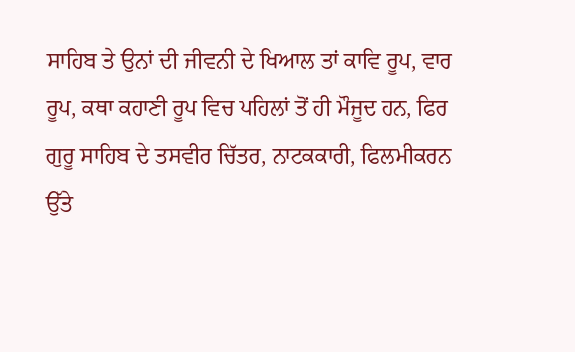ਸਾਹਿਬ ਤੇ ਉਨਾਂ ਦੀ ਜੀਵਨੀ ਦੇ ਖਿਆਲ ਤਾਂ ਕਾਵਿ ਰੂਪ, ਵਾਰ ਰੂਪ, ਕਥਾ ਕਹਾਣੀ ਰੂਪ ਵਿਚ ਪਹਿਲਾਂ ਤੋਂ ਹੀ ਮੌਜੂਦ ਹਨ, ਫਿਰ ਗੁਰੂ ਸਾਹਿਬ ਦੇ ਤਸਵੀਰ ਚਿੱਤਰ, ਨਾਟਕਕਾਰੀ, ਫਿਲਮੀਕਰਨ ਉੱਤੇ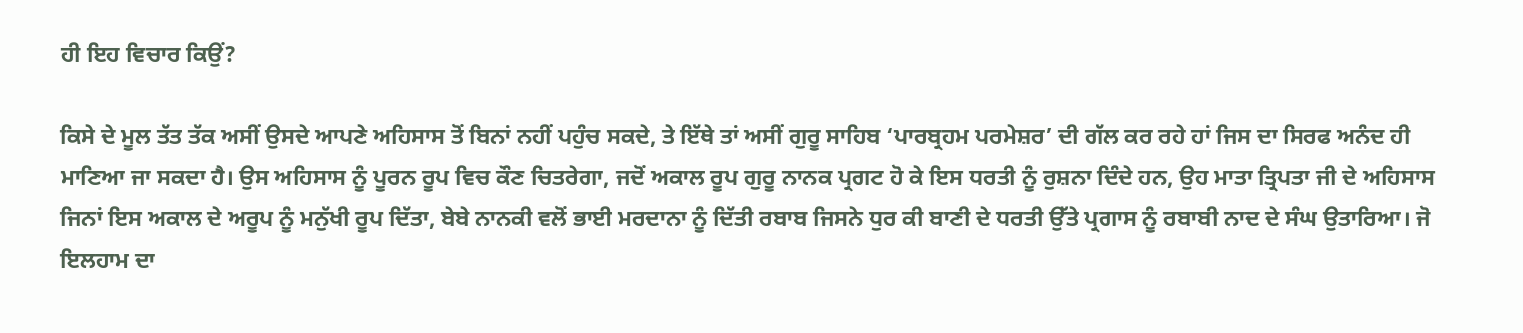ਹੀ ਇਹ ਵਿਚਾਰ ਕਿਉਂ?

ਕਿਸੇ ਦੇ ਮੂਲ ਤੱਤ ਤੱਕ ਅਸੀਂ ਉਸਦੇ ਆਪਣੇ ਅਹਿਸਾਸ ਤੋਂ ਬਿਨਾਂ ਨਹੀਂ ਪਹੁੰਚ ਸਕਦੇ, ਤੇ ਇੱਥੇ ਤਾਂ ਅਸੀਂ ਗੁਰੂ ਸਾਹਿਬ ‘ਪਾਰਬ੍ਰਹਮ ਪਰਮੇਸ਼ਰ’ ਦੀ ਗੱਲ ਕਰ ਰਹੇ ਹਾਂ ਜਿਸ ਦਾ ਸਿਰਫ ਅਨੰਦ ਹੀ ਮਾਣਿਆ ਜਾ ਸਕਦਾ ਹੈ। ਉਸ ਅਹਿਸਾਸ ਨੂੰ ਪੂਰਨ ਰੂਪ ਵਿਚ ਕੌਣ ਚਿਤਰੇਗਾ, ਜਦੋਂ ਅਕਾਲ ਰੂਪ ਗੁਰੂ ਨਾਨਕ ਪ੍ਰਗਟ ਹੋ ਕੇ ਇਸ ਧਰਤੀ ਨੂੰ ਰੁਸ਼ਨਾ ਦਿੰਦੇ ਹਨ, ਉਹ ਮਾਤਾ ਤ੍ਰਿਪਤਾ ਜੀ ਦੇ ਅਹਿਸਾਸ ਜਿਨਾਂ ਇਸ ਅਕਾਲ ਦੇ ਅਰੂਪ ਨੂੰ ਮਨੁੱਖੀ ਰੂਪ ਦਿੱਤਾ, ਬੇਬੇ ਨਾਨਕੀ ਵਲੋਂ ਭਾਈ ਮਰਦਾਨਾ ਨੂੰ ਦਿੱਤੀ ਰਬਾਬ ਜਿਸਨੇ ਧੁਰ ਕੀ ਬਾਣੀ ਦੇ ਧਰਤੀ ਉੱਤੇ ਪ੍ਰਗਾਸ ਨੂੰ ਰਬਾਬੀ ਨਾਦ ਦੇ ਸੰਘ ਉਤਾਰਿਆ। ਜੋ ਇਲਹਾਮ ਦਾ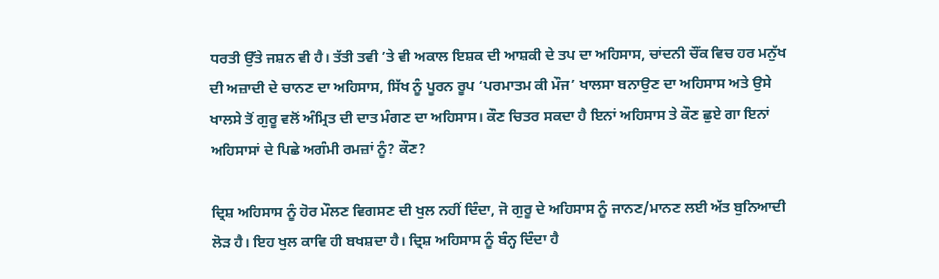ਧਰਤੀ ਉੱਤੇ ਜਸ਼ਨ ਵੀ ਹੈ। ਤੱਤੀ ਤਵੀ ’ਤੇ ਵੀ ਅਕਾਲ ਇਸ਼ਕ ਦੀ ਆਸ਼ਕੀ ਦੇ ਤਪ ਦਾ ਅਹਿਸਾਸ, ਚਾਂਦਨੀ ਚੌਂਕ ਵਿਚ ਹਰ ਮਨੁੱਖ ਦੀ ਅਜ਼ਾਦੀ ਦੇ ਚਾਨਣ ਦਾ ਅਹਿਸਾਸ, ਸਿੱਖ ਨੂੰ ਪੂਰਨ ਰੂਪ ‘ਪਰਮਾਤਮ ਕੀ ਮੌਜ’ ਖਾਲਸਾ ਬਨਾਉਣ ਦਾ ਅਹਿਸਾਸ ਅਤੇ ਉਸੇ ਖਾਲਸੇ ਤੋਂ ਗੁਰੂ ਵਲੋਂ ਅੰਮ੍ਰਿਤ ਦੀ ਦਾਤ ਮੰਗਣ ਦਾ ਅਹਿਸਾਸ। ਕੌਣ ਚਿਤਰ ਸਕਦਾ ਹੈ ਇਨਾਂ ਅਹਿਸਾਸ ਤੇ ਕੌਣ ਛੁਏ ਗਾ ਇਨਾਂ ਅਹਿਸਾਸਾਂ ਦੇ ਪਿਛੇ ਅਗੰਮੀ ਰਮਜ਼ਾਂ ਨੂੰ? ਕੌਣ?

ਦ੍ਰਿਸ਼ ਅਹਿਸਾਸ ਨੂੰ ਹੋਰ ਮੌਲਣ ਵਿਗਸਣ ਦੀ ਖੁਲ ਨਹੀਂ ਦਿੰਦਾ, ਜੋ ਗੁਰੂ ਦੇ ਅਹਿਸਾਸ ਨੂੰ ਜਾਨਣ/ਮਾਨਣ ਲਈ ਅੱਤ ਬੁਨਿਆਦੀ ਲੋੜ ਹੈ। ਇਹ ਖੁਲ ਕਾਵਿ ਹੀ ਬਖਸ਼ਦਾ ਹੈ। ਦ੍ਰਿਸ਼ ਅਹਿਸਾਸ ਨੂੰ ਬੰਨ੍ਹ ਦਿੰਦਾ ਹੈ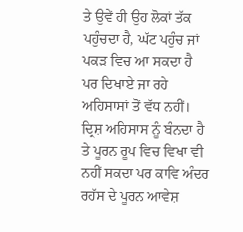ਤੇ ਉਵੇਂ ਹੀ ਉਹ ਲੋਕਾਂ ਤੱਕ ਪਹੁੰਚਦਾ ਹੈ, ਘੱਟ ਪਹੁੰਚ ਜਾਂ ਪਕੜ ਵਿਚ ਆ ਸਕਦਾ ਹੈ ਪਰ ਦਿਖਾਏ ਜਾ ਰਹੇ ਅਹਿਸਾਸਾਂ ਤੋਂ ਵੱਧ ਨਹੀਂ। ਦ੍ਰਿਸ਼ ਅਹਿਸਾਸ ਨੂੰ ਬੰਨਦਾ ਹੈ ਤੇ ਪੂਰਨ ਰੂਪ ਵਿਚ ਵਿਖਾ ਵੀ ਨਹੀਂ ਸਕਦਾ ਪਰ ਕਾਵਿ ਅੰਦਰ ਰਹੱਸ ਦੇ ਪੂਰਨ ਆਵੇਸ਼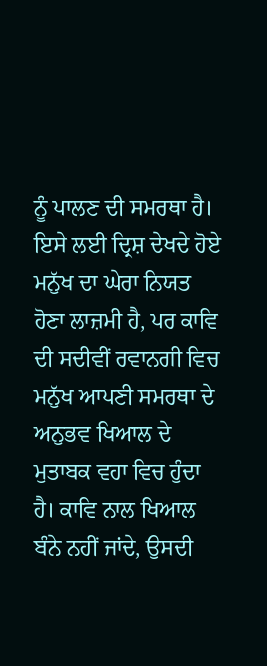ਨੂੰ ਪਾਲਣ ਦੀ ਸਮਰਥਾ ਹੈ। ਇਸੇ ਲਈ ਦ੍ਰਿਸ਼ ਦੇਖਦੇ ਹੋਏ ਮਨੁੱਖ ਦਾ ਘੇਰਾ ਨਿਯਤ ਹੋਣਾ ਲਾਜ਼ਮੀ ਹੈ, ਪਰ ਕਾਵਿ ਦੀ ਸਦੀਵੀਂ ਰਵਾਨਗੀ ਵਿਚ ਮਨੁੱਖ ਆਪਣੀ ਸਮਰਥਾ ਦੇ ਅਨੁਭਵ ਖਿਆਲ ਦੇ ਮੁਤਾਬਕ ਵਹਾ ਵਿਚ ਹੁੰਦਾ ਹੈ। ਕਾਵਿ ਨਾਲ ਖਿਆਲ ਬੰਨੇ ਨਹੀਂ ਜਾਂਦੇ, ਉਸਦੀ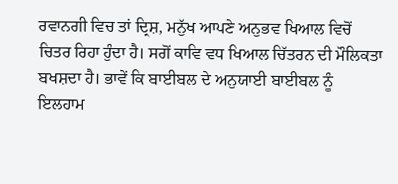ਰਵਾਨਗੀ ਵਿਚ ਤਾਂ ਦ੍ਰਿਸ਼, ਮਨੁੱਖ ਆਪਣੇ ਅਨੁਭਵ ਖਿਆਲ ਵਿਚੋਂ ਚਿਤਰ ਰਿਹਾ ਹੁੰਦਾ ਹੈ। ਸਗੋਂ ਕਾਵਿ ਵਧ ਖਿਆਲ ਚਿੱਤਰਨ ਦੀ ਮੌਲਿਕਤਾ ਬਖਸ਼ਦਾ ਹੈ। ਭਾਵੇਂ ਕਿ ਬਾਈਬਲ ਦੇ ਅਨੁਯਾਈ ਬਾਈਬਲ ਨੂੰ ਇਲਹਾਮ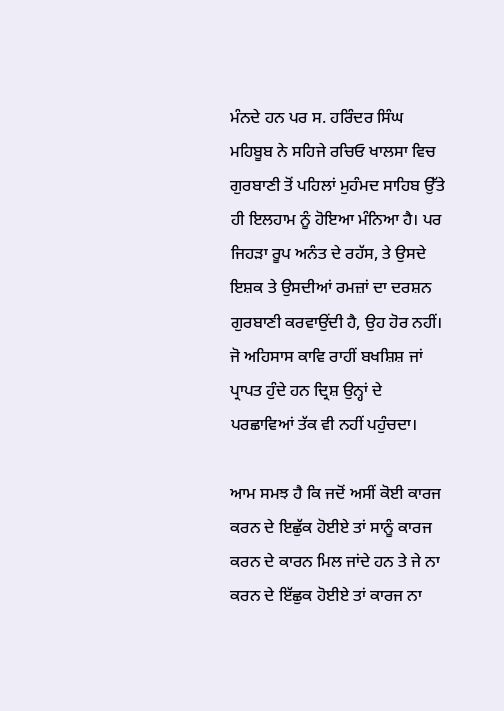ਮੰਨਦੇ ਹਨ ਪਰ ਸ. ਹਰਿੰਦਰ ਸਿੰਘ ਮਹਿਬੂਬ ਨੇ ਸਹਿਜੇ ਰਚਿਓ ਖਾਲਸਾ ਵਿਚ ਗੁਰਬਾਣੀ ਤੋਂ ਪਹਿਲਾਂ ਮੁਹੰਮਦ ਸਾਹਿਬ ਉੱਤੇ ਹੀ ਇਲਹਾਮ ਨੂੰ ਹੋਇਆ ਮੰਨਿਆ ਹੈ। ਪਰ ਜਿਹੜਾ ਰੂਪ ਅਨੰਤ ਦੇ ਰਹੱਸ, ਤੇ ਉਸਦੇ ਇਸ਼ਕ ਤੇ ਉਸਦੀਆਂ ਰਮਜ਼ਾਂ ਦਾ ਦਰਸ਼ਨ ਗੁਰਬਾਣੀ ਕਰਵਾਉਂਦੀ ਹੈ, ਉਹ ਹੋਰ ਨਹੀਂ। ਜੋ ਅਹਿਸਾਸ ਕਾਵਿ ਰਾਹੀਂ ਬਖਸ਼ਿਸ਼ ਜਾਂ ਪ੍ਰਾਪਤ ਹੁੰਦੇ ਹਨ ਦ੍ਰਿਸ਼ ਉਨ੍ਹਾਂ ਦੇ ਪਰਛਾਵਿਆਂ ਤੱਕ ਵੀ ਨਹੀਂ ਪਹੁੰਚਦਾ।

ਆਮ ਸਮਝ ਹੈ ਕਿ ਜਦੋਂ ਅਸੀਂ ਕੋਈ ਕਾਰਜ ਕਰਨ ਦੇ ਇਛੁੱਕ ਹੋਈਏ ਤਾਂ ਸਾਨੂੰ ਕਾਰਜ ਕਰਨ ਦੇ ਕਾਰਨ ਮਿਲ ਜਾਂਦੇ ਹਨ ਤੇ ਜੇ ਨਾ ਕਰਨ ਦੇ ਇੱਛੁਕ ਹੋਈਏ ਤਾਂ ਕਾਰਜ ਨਾ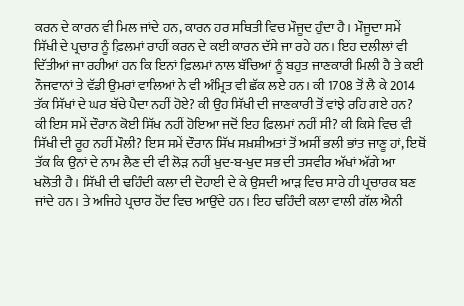ਕਰਨ ਦੇ ਕਾਰਨ ਵੀ ਮਿਲ ਜਾਂਦੇ ਹਨ, ਕਾਰਨ ਹਰ ਸਥਿਤੀ ਵਿਚ ਮੌਜੂਦ ਹੁੰਦਾ ਹੈ। ਮੌਜੂਦਾ ਸਮੇਂ ਸਿੱਖੀ ਦੇ ਪ੍ਰਚਾਰ ਨੂੰ ਫ਼ਿਲਮਾਂ ਰਾਹੀਂ ਕਰਨ ਦੇ ਕਈ ਕਾਰਨ ਦੱਸੇ ਜਾ ਰਹੇ ਹਨ। ਇਹ ਦਲੀਲਾਂ ਵੀ ਦਿੱਤੀਆਂ ਜਾ ਰਹੀਆਂ ਹਨ ਕਿ ਇਨਾਂ ਫ਼ਿਲਮਾਂ ਨਾਲ ਬੱਚਿਆਂ ਨੂੰ ਬਹੁਤ ਜਾਣਕਾਰੀ ਮਿਲੀ ਹੈ ਤੇ ਕਈ ਨੌਜਵਾਨਾਂ ਤੇ ਵੱਡੀ ਉਮਰਾਂ ਵਾਲਿਆਂ ਨੇ ਵੀ ਅੰਮ੍ਰਿਤ ਵੀ ਛੱਕ ਲਏ ਹਨ। ਕੀ 1708 ਤੋਂ ਲੈ ਕੇ 2014 ਤੱਕ ਸਿੱਖਾਂ ਦੇ ਘਰ ਬੱਚੇ ਪੈਦਾ ਨਹੀਂ ਹੋਏ? ਕੀ ਉਹ ਸਿੱਖੀ ਦੀ ਜਾਣਕਾਰੀ ਤੋਂ ਵਾਂਝੇ ਰਹਿ ਗਏ ਹਨ? ਕੀ ਇਸ ਸਮੇਂ ਦੌਰਾਨ ਕੋਈ ਸਿੱਖ ਨਹੀਂ ਹੋਇਆ ਜਦੋਂ ਇਹ ਫ਼ਿਲਮਾਂ ਨਹੀਂ ਸੀ? ਕੀ ਕਿਸੇ ਵਿਚ ਵੀ ਸਿੱਖੀ ਦੀ ਰੂਹ ਨਹੀਂ ਮੌਲੀ? ਇਸ ਸਮੇਂ ਦੌਰਾਨ ਸਿੱਖ ਸਖ਼ਸ਼ੀਅਤਾਂ ਤੋਂ ਅਸੀਂ ਭਲੀ ਭਾਂਤ ਜਾਣੂ ਹਾਂ, ਇਥੋਂ ਤੱਕ ਕਿ ਉਨਾਂ ਦੇ ਨਾਮ ਲੈਣ ਦੀ ਵੀ ਲੋੜ ਨਹੀਂ ਖੁਦ-ਬ-ਖੁਦ ਸਭ ਦੀ ਤਸਵੀਰ ਅੱਖਾਂ ਅੱਗੇ ਆ ਖਲੋਤੀ ਹੈ। ਸਿੱਖੀ ਦੀ ਢਹਿੰਦੀ ਕਲਾ ਦੀ ਦੋਹਾਈ ਦੇ ਕੇ ਉਸਦੀ ਆੜ ਵਿਚ ਸਾਰੇ ਹੀ ਪ੍ਰਚਾਰਕ ਬਣ ਜਾਂਦੇ ਹਨ। ਤੇ ਅਜਿਹੇ ਪ੍ਰਚਾਰ ਹੋਂਦ ਵਿਚ ਆਉਂਦੇ ਹਨ। ਇਹ ਢਹਿੰਦੀ ਕਲਾ ਵਾਲੀ ਗੱਲ ਐਨੀ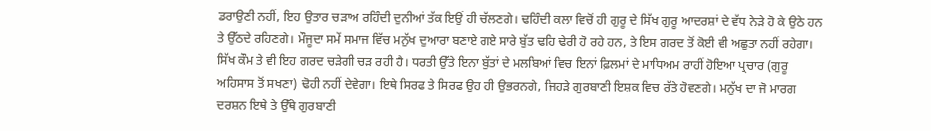ਡਰਾਉਣੀ ਨਹੀਂ, ਇਹ ਉਤਾਰ ਚੜਾਅ ਰਹਿੰਦੀ ਦੁਨੀਆਂ ਤੱਕ ਇਉਂ ਹੀ ਚੱਲਣਗੇ। ਢਹਿੰਦੀ ਕਲਾ ਵਿਚੋਂ ਹੀ ਗੁਰੂ ਦੇ ਸਿੱਖ ਗੁਰੂ ਆਦਰਸ਼ਾਂ ਦੇ ਵੱਧ ਨੇੜੇ ਹੋ ਕੇ ਉਠੇ ਹਨ ਤੇ ਉੱਠਦੇ ਰਹਿਣਗੇ। ਮੌਜੂਦਾ ਸਮੇਂ ਸਮਾਜ ਵਿੱਚ ਮਨੁੱਖ ਦੁਆਰਾ ਬਣਾਏ ਗਏ ਸਾਰੇ ਬੁੱਤ ਢਹਿ ਢੇਰੀ ਹੋ ਰਹੇ ਹਨ, ਤੇ ਇਸ ਗਰਦ ਤੋਂ ਕੋਈ ਵੀ ਅਛੁਤਾ ਨਹੀਂ ਰਹੇਗਾ। ਸਿੱਖ ਕੌਮ ਤੇ ਵੀ ਇਹ ਗਰਦ ਚੜੇਗੀ ਚੜ ਰਹੀ ਹੈ। ਧਰਤੀ ਉੱਤੇ ਇਨਾ ਬੁੱਤਾਂ ਦੇ ਮਲਬਿਆਂ ਵਿਚ ਇਨਾਂ ਫ਼ਿਲਮਾਂ ਦੇ ਮਾਧਿਅਮ ਰਾਹੀਂ ਹੋਇਆ ਪ੍ਰਚਾਰ (ਗੁਰੂ ਅਹਿਸਾਸ ਤੋਂ ਸਖਣਾ) ਢੋਹੀ ਨਹੀਂ ਦੇਵੇਗਾ। ਇਥੇ ਸਿਰਫ ਤੇ ਸਿਰਫ ਉਹ ਹੀ ਉਭਰਨਗੇ, ਜਿਹੜੇ ਗੁਰਬਾਣੀ ਇਸ਼ਕ ਵਿਚ ਰੱਤੇ ਹੋਵਣਗੇ। ਮਨੁੱਖ ਦਾ ਜੋ ਮਾਰਗ ਦਰਸ਼ਨ ਇਥੇ ਤੇ ਉੱਥੇ ਗੁਰਬਾਣੀ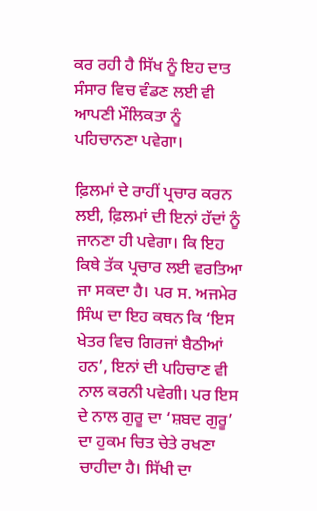ਕਰ ਰਹੀ ਹੈ ਸਿੱਖ ਨੂੰ ਇਹ ਦਾਤ ਸੰਸਾਰ ਵਿਚ ਵੰਡਣ ਲਈ ਵੀ ਆਪਣੀ ਮੌਲਿਕਤਾ ਨੂੰ ਪਹਿਚਾਨਣਾ ਪਵੇਗਾ।

ਫ਼ਿਲਮਾਂ ਦੇ ਰਾਹੀਂ ਪ੍ਰਚਾਰ ਕਰਨ ਲਈ, ਫ਼ਿਲਮਾਂ ਦੀ ਇਨਾਂ ਹੱਦਾਂ ਨੂੰ ਜਾਨਣਾ ਹੀ ਪਵੇਗਾ। ਕਿ ਇਹ ਕਿਥੇ ਤੱਕ ਪ੍ਰਚਾਰ ਲਈ ਵਰਤਿਆ ਜਾ ਸਕਦਾ ਹੈ। ਪਰ ਸ. ਅਜਮੇਰ ਸਿੰਘ ਦਾ ਇਹ ਕਥਨ ਕਿ ‘ਇਸ ਖੇਤਰ ਵਿਚ ਗਿਰਜਾਂ ਬੈਠੀਆਂ ਹਨ’, ਇਨਾਂ ਦੀ ਪਹਿਚਾਣ ਵੀ ਨਾਲ ਕਰਨੀ ਪਵੇਗੀ। ਪਰ ਇਸ ਦੇ ਨਾਲ ਗੁਰੂ ਦਾ ‘ਸ਼ਬਦ ਗੁਰੂ’ ਦਾ ਹੁਕਮ ਚਿਤ ਚੇਤੇ ਰਖਣਾ ਚਾਹੀਦਾ ਹੈ। ਸਿੱਖੀ ਦਾ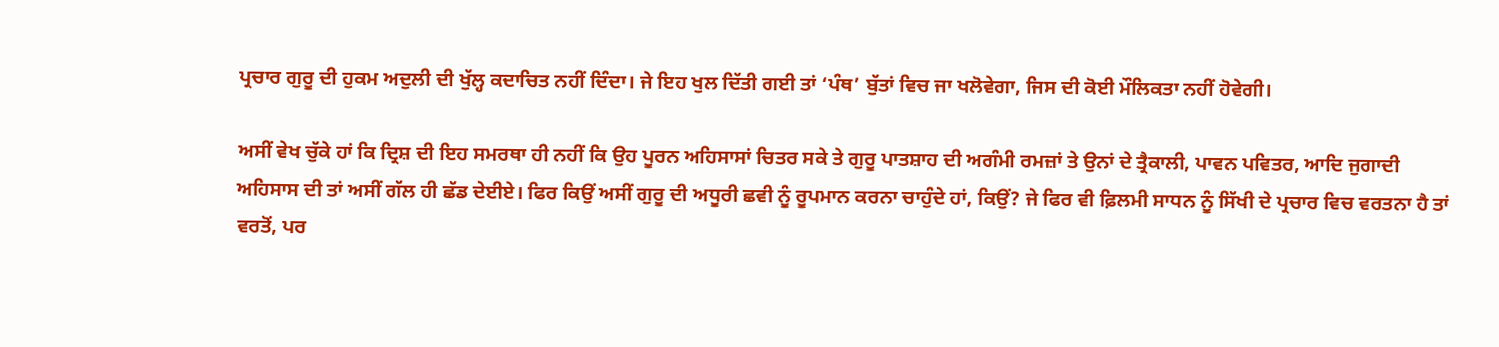ਪ੍ਰਚਾਰ ਗੁਰੂ ਦੀ ਹੁਕਮ ਅਦੁਲੀ ਦੀ ਖੁੱਲ੍ਹ ਕਦਾਚਿਤ ਨਹੀਂ ਦਿੰਦਾ। ਜੇ ਇਹ ਖੁਲ ਦਿੱਤੀ ਗਈ ਤਾਂ ‘ਪੰਥ’ ਬੁੱਤਾਂ ਵਿਚ ਜਾ ਖਲੋਵੇਗਾ, ਜਿਸ ਦੀ ਕੋਈ ਮੌਲਿਕਤਾ ਨਹੀਂ ਹੋਵੇਗੀ।

ਅਸੀਂ ਵੇਖ ਚੁੱਕੇ ਹਾਂ ਕਿ ਦ੍ਰਿਸ਼ ਦੀ ਇਹ ਸਮਰਥਾ ਹੀ ਨਹੀਂ ਕਿ ਉਹ ਪੂਰਨ ਅਹਿਸਾਸਾਂ ਚਿਤਰ ਸਕੇ ਤੇ ਗੁਰੂ ਪਾਤਸ਼ਾਹ ਦੀ ਅਗੰਮੀ ਰਮਜ਼ਾਂ ਤੇ ਉਨਾਂ ਦੇ ਤ੍ਰੈਕਾਲੀ, ਪਾਵਨ ਪਵਿਤਰ, ਆਦਿ ਜੁਗਾਦੀ ਅਹਿਸਾਸ ਦੀ ਤਾਂ ਅਸੀਂ ਗੱਲ ਹੀ ਛੱਡ ਦੇਈਏ। ਫਿਰ ਕਿਉਂ ਅਸੀਂ ਗੁਰੂ ਦੀ ਅਧੂਰੀ ਛਵੀ ਨੂੰ ਰੂਪਮਾਨ ਕਰਨਾ ਚਾਹੁੰਦੇ ਹਾਂ, ਕਿਉਂ? ਜੇ ਫਿਰ ਵੀ ਫ਼ਿਲਮੀ ਸਾਧਨ ਨੂੰ ਸਿੱਖੀ ਦੇ ਪ੍ਰਚਾਰ ਵਿਚ ਵਰਤਨਾ ਹੈ ਤਾਂ ਵਰਤੋਂ, ਪਰ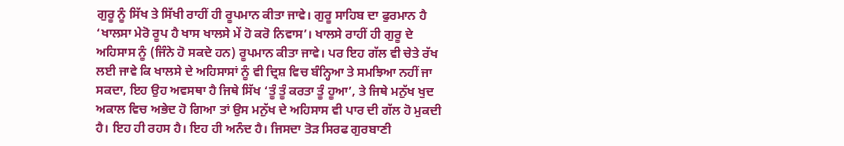ਗੁਰੂ ਨੂੰ ਸਿੱਖ ਤੇ ਸਿੱਖੀ ਰਾਹੀਂ ਹੀ ਰੂਪਮਾਨ ਕੀਤਾ ਜਾਵੇ। ਗੁਰੂ ਸਾਹਿਬ ਦਾ ਫੁਰਮਾਨ ਹੈ ‘ਖਾਲਸਾ ਮੇਰੋ ਰੂਪ ਹੈ ਖਾਸ ਖਾਲਸੇ ਮੇਂ ਹੋ ਕਰੋ ਨਿਵਾਸ’। ਖਾਲਸੇ ਰਾਹੀਂ ਹੀ ਗੁਰੂ ਦੇ ਅਹਿਸਾਸ ਨੂੰ (ਜਿੰਨੇ ਹੋ ਸਕਦੇ ਹਨ) ਰੂਪਮਾਨ ਕੀਤਾ ਜਾਵੇ। ਪਰ ਇਹ ਗੱਲ ਵੀ ਚੇਤੇ ਰੱਖ ਲਈ ਜਾਵੇ ਕਿ ਖਾਲਸੇ ਦੇ ਅਹਿਸਾਸਾਂ ਨੂੰ ਵੀ ਦ੍ਰਿਸ਼ ਵਿਚ ਬੰਨ੍ਹਿਆ ਤੇ ਸਮਝਿਆ ਨਹੀਂ ਜਾ ਸਕਦਾ, ਇਹ ਉਹ ਅਵਸਥਾ ਹੈ ਜਿਥੇ ਸਿੱਖ ‘ਤੂੰ ਤੂੰ ਕਰਤਾ ਤੂੰ ਹੂਆ’, ਤੇ ਜਿਥੇ ਮਨੁੱਖ ਖੁਦ ਅਕਾਲ ਵਿਚ ਅਭੇਦ ਹੋ ਗਿਆ ਤਾਂ ਉਸ ਮਨੁੱਖ ਦੇ ਅਹਿਸਾਸ ਵੀ ਪਾਰ ਦੀ ਗੱਲ ਹੋ ਮੁਕਦੀ ਹੈ। ਇਹ ਹੀ ਰਹਸ ਹੈ। ਇਹ ਹੀ ਅਨੰਦ ਹੈ। ਜਿਸਦਾ ਤੋੜ ਸਿਰਫ ਗੁਰਬਾਣੀ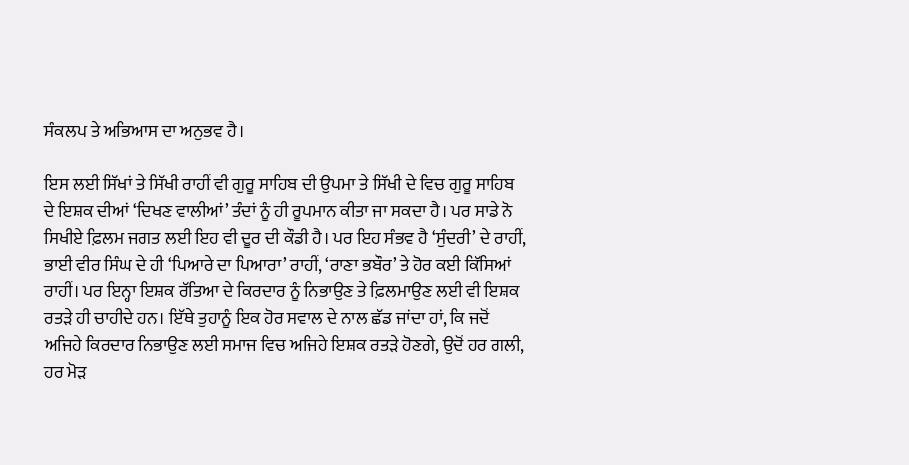ਸੰਕਲਪ ਤੇ ਅਭਿਆਸ ਦਾ ਅਨੁਭਵ ਹੈ।

ਇਸ ਲਈ ਸਿੱਖਾਂ ਤੇ ਸਿੱਖੀ ਰਾਹੀਂ ਵੀ ਗੁਰੂ ਸਾਹਿਬ ਦੀ ਉਪਮਾ ਤੇ ਸਿੱਖੀ ਦੇ ਵਿਚ ਗੁਰੂ ਸਾਹਿਬ ਦੇ ਇਸ਼ਕ ਦੀਆਂ ‘ਦਿਖਣ ਵਾਲੀਆਂ’ ਤੰਦਾਂ ਨੂੰ ਹੀ ਰੂਪਮਾਨ ਕੀਤਾ ਜਾ ਸਕਦਾ ਹੈ। ਪਰ ਸਾਡੇ ਨੋ ਸਿਖੀਏ ਫ਼ਿਲਮ ਜਗਤ ਲਈ ਇਹ ਵੀ ਦੂਰ ਦੀ ਕੌਡੀ ਹੈ। ਪਰ ਇਹ ਸੰਭਵ ਹੈ ‘ਸੁੰਦਰੀ’ ਦੇ ਰਾਹੀਂ, ਭਾਈ ਵੀਰ ਸਿੰਘ ਦੇ ਹੀ ‘ਪਿਆਰੇ ਦਾ ਪਿਆਰਾ’ ਰਾਹੀਂ, ‘ਰਾਣਾ ਭਬੌਰ’ ਤੇ ਹੋਰ ਕਈ ਕਿੱਸਿਆਂ ਰਾਹੀਂ। ਪਰ ਇਨ੍ਹਾ ਇਸ਼ਕ ਰੱਤਿਆ ਦੇ ਕਿਰਦਾਰ ਨੂੰ ਨਿਭਾਉਣ ਤੇ ਫ਼ਿਲਮਾਉਣ ਲਈ ਵੀ ਇਸ਼ਕ ਰਤੜੇ ਹੀ ਚਾਹੀਦੇ ਹਨ। ਇੱਥੇ ਤੁਹਾਨੂੰ ਇਕ ਹੋਰ ਸਵਾਲ ਦੇ ਨਾਲ ਛੱਡ ਜਾਂਦਾ ਹਾਂ, ਕਿ ਜਦੋਂ ਅਜਿਹੇ ਕਿਰਦਾਰ ਨਿਭਾਉਣ ਲਈ ਸਮਾਜ ਵਿਚ ਅਜਿਹੇ ਇਸ਼ਕ ਰਤੜੇ ਹੋਣਗੇ, ਉਦੋਂ ਹਰ ਗਲੀ, ਹਰ ਮੋੜ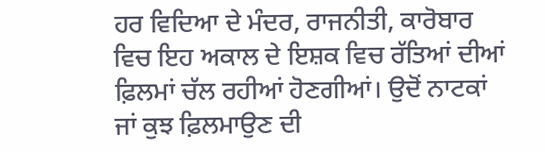ਹਰ ਵਿਦਿਆ ਦੇ ਮੰਦਰ, ਰਾਜਨੀਤੀ, ਕਾਰੋਬਾਰ ਵਿਚ ਇਹ ਅਕਾਲ ਦੇ ਇਸ਼ਕ ਵਿਚ ਰੱਤਿਆਂ ਦੀਆਂ ਫ਼ਿਲਮਾਂ ਚੱਲ ਰਹੀਆਂ ਹੋਣਗੀਆਂ। ਉਦੋਂ ਨਾਟਕਾਂ ਜਾਂ ਕੁਝ ਫ਼ਿਲਮਾਉਣ ਦੀ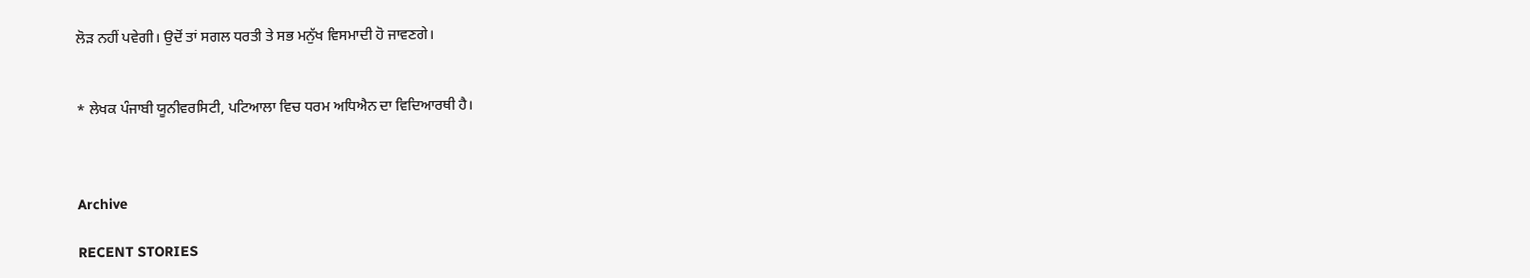ਲੋੜ ਨਹੀਂ ਪਵੇਗੀ। ਉਦੋਂ ਤਾਂ ਸਗਲ ਧਰਤੀ ਤੇ ਸਭ ਮਨੁੱਖ ਵਿਸਮਾਦੀ ਹੋ ਜਾਵਣਗੇ।


* ਲੇਖਕ ਪੰਜਾਬੀ ਯੂਨੀਵਰਸਿਟੀ, ਪਟਿਆਲਾ ਵਿਚ ਧਰਮ ਅਧਿਐਨ ਦਾ ਵਿਦਿਆਰਥੀ ਹੈ।



Archive

RECENT STORIES